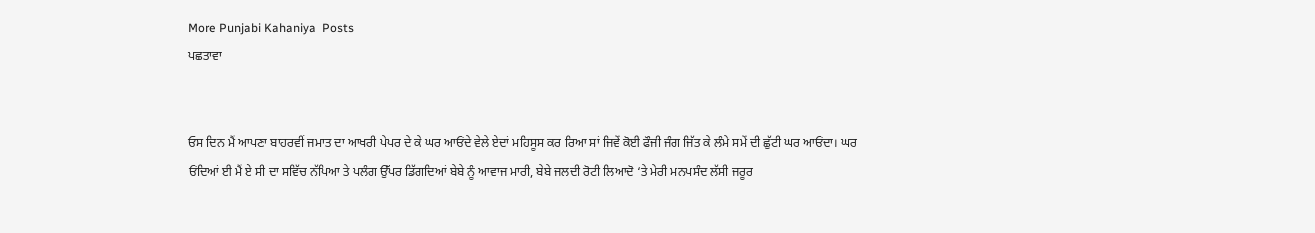More Punjabi Kahaniya  Posts
ਪਛਤਾਵਾ


ਓਸ ਦਿਨ ਮੈਂ ਆਪਣਾ ਬਾਹਰਵੀਂ ਜਮਾਤ ਦਾ ਆਖਰੀ ਪੇਪਰ ਦੇ ਕੇ ਘਰ ਆਓਂਦੇ ਵੇਲੇ ਏਦਾਂ ਮਹਿਸੂਸ ਕਰ ਰਿਆ ਸਾਂ ਜਿਵੇਂ ਕੋਈ ਫੌਜੀ ਜੰਗ ਜਿੱਤ ਕੇ ਲੰਮੇ ਸਮੇਂ ਦੀ ਛੁੱਟੀ ਘਰ ਆਓਂਦਾ। ਘਰ ਓਂਦਿਆਂ ਈ ਮੈਂ ਏ ਸੀ ਦਾ ਸਵਿੱਚ ਨੱਪਿਆ ਤੇ ਪਲੰਗ ਉੱਪਰ ਡਿੱਗਦਿਆਂ ਬੇਬੇ ਨੂੰ ਆਵਾਜ ਮਾਰੀ, ਬੇਬੇ ਜਲਦੀ ਰੋਟੀ ਲਿਆਦੋ ‘ਤੇ ਮੇਰੀ ਮਨਪਸੰਦ ਲੱਸੀ ਜਰੂਰ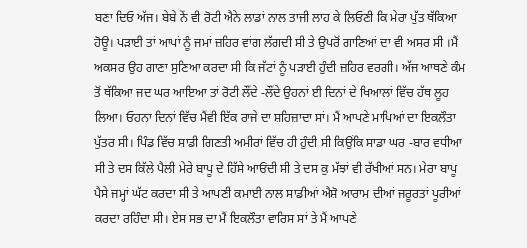ਬਣਾ ਦਿਓ ਅੱਜ। ਬੇਬੇ ਨੇਂ ਵੀ ਰੋਟੀ ਐਨੇ ਲਾਡਾਂ ਨਾਲ ਤਾਜੀ ਲਾਹ ਕੇ ਲਿਓਣੀ ਕਿ ਮੇਰਾ ਪੁੱਤ ਥੱਕਿਆ ਹੋਊ। ਪੜਾਈ ਤਾਂ ਆਪਾਂ ਨੂੰ ਜਮਾਂ ਜ਼ਹਿਰ ਵਾਂਗ ਲੱਗਦੀ ਸੀ ਤੇ ਉਪਰੋਂ ਗਾਣਿਆਂ ਦਾ ਵੀ ਅਸਰ ਸੀ ।ਮੈਂ ਅਕਸਰ ਉਹ ਗਾਣਾ ਸੁਣਿਆ ਕਰਦਾ ਸੀ ਕਿ ਜੱਟਾਂ ਨੂੰ ਪੜਾਈ ਹੁੰਦੀ ਜ਼ਹਿਰ ਵਰਗੀ। ਅੱਜ ਆਥਣੇ ਕੰਮ ਤੋਂ ਥੱਕਿਆ ਜਦ ਘਰ ਆਇਆ ਤਾਂ ਰੋਟੀ ਲੌਂਦੇ -ਲੌਂਦੇ ਉਹਨਾਂ ਈ ਦਿਨਾਂ ਦੇ ਖਿਆਲਾਂ ਵਿੱਚ ਹੱਥ ਲੂਹ ਲਿਆ। ਓਹਨਾ ਦਿਨਾਂ ਵਿੱਚ ਮੈਂਵੀ ਇੱਕ ਰਾਜੇ ਦਾ ਸ਼ਹਿਜ਼ਾਦਾ ਸਾਂ। ਮੈਂ ਆਪਣੇ ਮਾਪਿਆਂ ਦਾ ਇਕਲੌਤਾ ਪੁੱਤਰ ਸੀ। ਪਿੰਡ ਵਿੱਚ ਸਾਡੀ ਗਿਣਤੀ ਅਮੀਰਾਂ ਵਿੱਚ ਹੀ ਹੁੰਦੀ ਸੀ ਕਿਉਂਕਿ ਸਾਡਾ ਘਰ -ਬਾਰ ਵਧੀਆ ਸੀ ਤੇ ਦਸ ਕਿੱਲੇ ਪੈਲੀ ਮੇਰੇ ਬਾਪੂ ਦੇ ਹਿੱਸੇ ਆਓਂਦੀ ਸੀ ਤੇ ਦਸ ਕੁ ਮੱਝਾਂ ਵੀ ਰੱਖੀਆਂ ਸਨ। ਮੇਰਾ ਬਾਪੂ ਪੈਸੇ ਜਮ੍ਹਾਂ ਘੱਟ ਕਰਦਾ ਸੀ ਤੇ ਆਪਣੀ ਕਮਾਈ ਨਾਲ ਸਾਡੀਆਂ ਐਸ਼ੋ ਆਰਾਮ ਦੀਆਂ ਜਰੂਰਤਾਂ ਪੂਰੀਆਂ ਕਰਦਾ ਰਹਿੰਦਾ ਸੀ। ਏਸ ਸਭ ਦਾ ਮੈਂ ਇਕਲੌਤਾ ਵਾਰਿਸ ਸਾਂ ਤੇ ਮੈਂ ਆਪਣੇ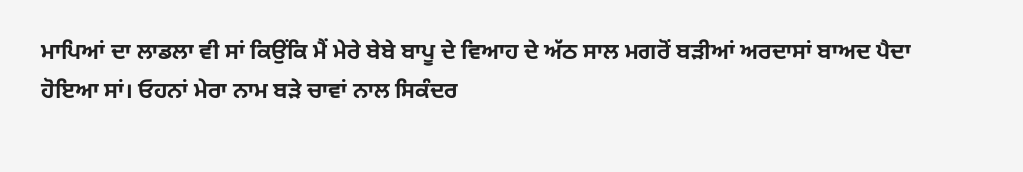ਮਾਪਿਆਂ ਦਾ ਲਾਡਲਾ ਵੀ ਸਾਂ ਕਿਉਂਕਿ ਮੈਂ ਮੇਰੇ ਬੇਬੇ ਬਾਪੂ ਦੇ ਵਿਆਹ ਦੇ ਅੱਠ ਸਾਲ ਮਗਰੋਂ ਬੜੀਆਂ ਅਰਦਾਸਾਂ ਬਾਅਦ ਪੈਦਾ ਹੋਇਆ ਸਾਂ। ਓਹਨਾਂ ਮੇਰਾ ਨਾਮ ਬੜੇ ਚਾਵਾਂ ਨਾਲ ਸਿਕੰਦਰ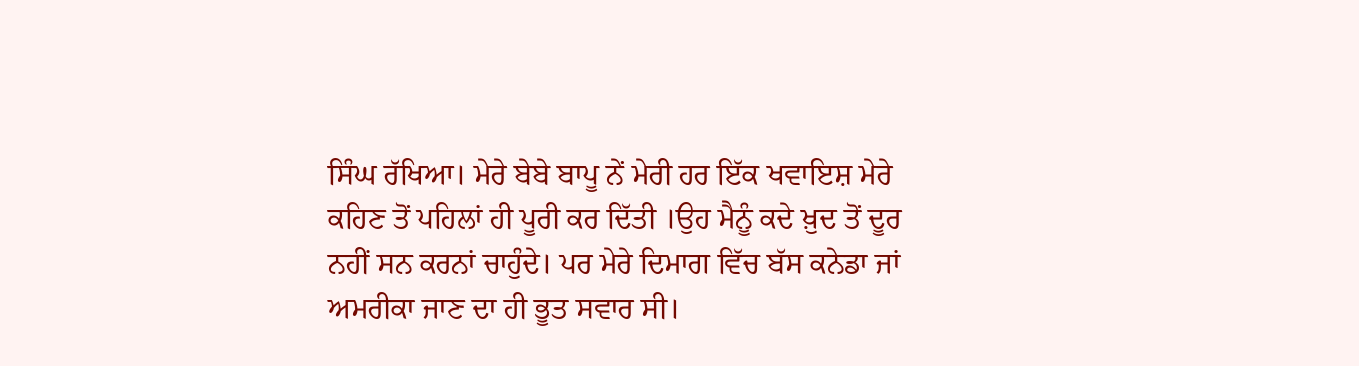ਸਿੰਘ ਰੱਖਿਆ। ਮੇਰੇ ਬੇਬੇ ਬਾਪੂ ਨੇਂ ਮੇਰੀ ਹਰ ਇੱਕ ਖਵਾਇਸ਼ ਮੇਰੇ ਕਹਿਣ ਤੋਂ ਪਹਿਲਾਂ ਹੀ ਪੂਰੀ ਕਰ ਦਿੱਤੀ ।ਉਹ ਮੈਨੂੰ ਕਦੇ ਖ਼ੁਦ ਤੋਂ ਦੂਰ ਨਹੀਂ ਸਨ ਕਰਨਾਂ ਚਾਹੁੰਦੇ। ਪਰ ਮੇਰੇ ਦਿਮਾਗ ਵਿੱਚ ਬੱਸ ਕਨੇਡਾ ਜਾਂ ਅਮਰੀਕਾ ਜਾਣ ਦਾ ਹੀ ਭੂਤ ਸਵਾਰ ਸੀ।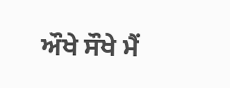ਔਖੇ ਸੌਖੇ ਮੈਂ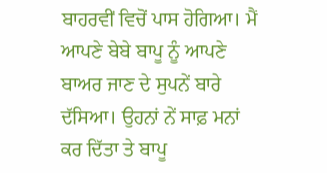ਬਾਹਰਵੀਂ ਵਿਚੋਂ ਪਾਸ ਹੋਗਿਆ। ਮੈਂ ਆਪਣੇ ਬੇਬੇ ਬਾਪੂ ਨੂੰ ਆਪਣੇ ਬਾਅਰ ਜਾਣ ਦੇ ਸੁਪਨੇਂ ਬਾਰੇ ਦੱਸਿਆ। ਉਹਨਾਂ ਨੇਂ ਸਾਫ਼ ਮਨਾਂ ਕਰ ਦਿੱਤਾ ਤੇ ਬਾਪੂ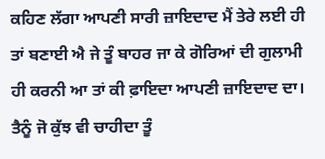ਕਹਿਣ ਲੱਗਾ ਆਪਣੀ ਸਾਰੀ ਜ਼ਾਇਦਾਦ ਮੈਂ ਤੇਰੇ ਲਈ ਹੀ ਤਾਂ ਬਣਾਈ ਐ ਜੇ ਤੂੰ ਬਾਹਰ ਜਾ ਕੇ ਗੋਰਿਆਂ ਦੀ ਗੁਲਾਮੀ ਹੀ ਕਰਨੀ ਆ ਤਾਂ ਕੀ ਫ਼ਾਇਦਾ ਆਪਣੀ ਜ਼ਾਇਦਾਦ ਦਾ। ਤੈਨੂੰ ਜੋ ਕੁੱਝ ਵੀ ਚਾਹੀਦਾ ਤੂੰ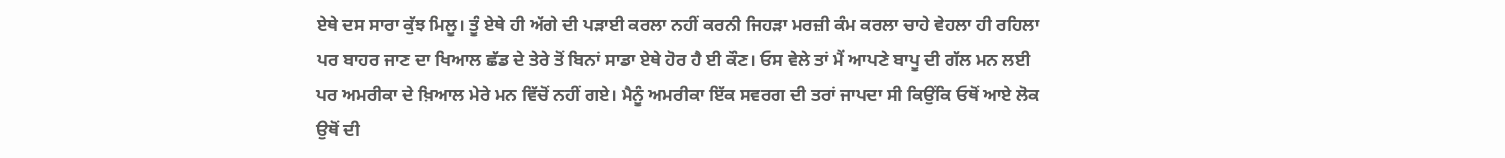ਏਥੇ ਦਸ ਸਾਰਾ ਕੁੱਝ ਮਿਲੂ। ਤੂੰ ਏਥੇ ਹੀ ਅੱਗੇ ਦੀ ਪੜਾਈ ਕਰਲਾ ਨਹੀਂ ਕਰਨੀ ਜਿਹੜਾ ਮਰਜ਼ੀ ਕੰਮ ਕਰਲਾ ਚਾਹੇ ਵੇਹਲਾ ਹੀ ਰਹਿਲਾ ਪਰ ਬਾਹਰ ਜਾਣ ਦਾ ਖਿਆਲ ਛੱਡ ਦੇ ਤੇਰੇ ਤੋਂ ਬਿਨਾਂ ਸਾਡਾ ਏਥੇ ਹੋਰ ਹੈ ਈ ਕੌਣ। ਓਸ ਵੇਲੇ ਤਾਂ ਮੈਂ ਆਪਣੇ ਬਾਪੂ ਦੀ ਗੱਲ ਮਨ ਲਈ ਪਰ ਅਮਰੀਕਾ ਦੇ ਖ਼ਿਆਲ ਮੇਰੇ ਮਨ ਵਿੱਚੋਂ ਨਹੀਂ ਗਏ। ਮੈਨੂੰ ਅਮਰੀਕਾ ਇੱਕ ਸਵਰਗ ਦੀ ਤਰਾਂ ਜਾਪਦਾ ਸੀ ਕਿਉਂਕਿ ਓਥੋਂ ਆਏ ਲੋਕ ਉਥੋਂ ਦੀ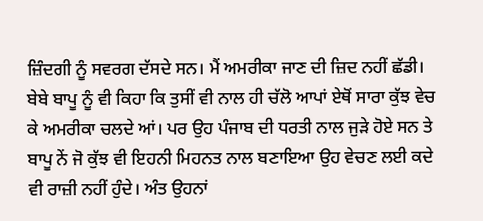ਜ਼ਿੰਦਗੀ ਨੂੰ ਸਵਰਗ ਦੱਸਦੇ ਸਨ। ਮੈਂ ਅਮਰੀਕਾ ਜਾਣ ਦੀ ਜ਼ਿਦ ਨਹੀਂ ਛੱਡੀ। ਬੇਬੇ ਬਾਪੂ ਨੂੰ ਵੀ ਕਿਹਾ ਕਿ ਤੁਸੀਂ ਵੀ ਨਾਲ ਹੀ ਚੱਲੋ ਆਪਾਂ ਏਥੋਂ ਸਾਰਾ ਕੁੱਝ ਵੇਚ ਕੇ ਅਮਰੀਕਾ ਚਲਦੇ ਆਂ। ਪਰ ਉਹ ਪੰਜਾਬ ਦੀ ਧਰਤੀ ਨਾਲ ਜੁੜੇ ਹੋਏ ਸਨ ਤੇ ਬਾਪੂ ਨੇਂ ਜੋ ਕੁੱਝ ਵੀ ਇਹਨੀ ਮਿਹਨਤ ਨਾਲ ਬਣਾਇਆ ਉਹ ਵੇਚਣ ਲਈ ਕਦੇ ਵੀ ਰਾਜ਼ੀ ਨਹੀਂ ਹੁੰਦੇ। ਅੰਤ ਉਹਨਾਂ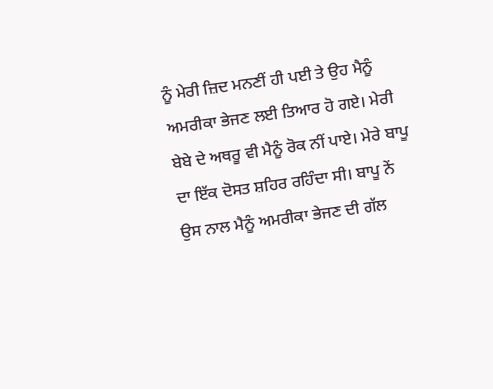ਨੂੰ ਮੇਰੀ ਜ਼ਿਦ ਮਨਣੀਂ ਹੀ ਪਈ ਤੇ ਉਹ ਮੈਨੂੰ ਅਮਰੀਕਾ ਭੇਜਣ ਲਈ ਤਿਆਰ ਹੋ ਗਏ। ਮੇਰੀ ਬੇਬੇ ਦੇ ਅਥਰੂ ਵੀ ਮੈਨੂੰ ਰੋਕ ਨੀਂ ਪਾਏ। ਮੇਰੇ ਬਾਪੂ ਦਾ ਇੱਕ ਦੋਸਤ ਸ਼ਹਿਰ ਰਹਿੰਦਾ ਸੀ। ਬਾਪੂ ਨੇਂ ਉਸ ਨਾਲ ਮੈਨੂੰ ਅਮਰੀਕਾ ਭੇਜਣ ਦੀ ਗੱਲ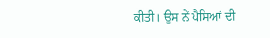ਕੀਤੀ। ਉਸ ਨੇਂ ਪੈਸਿਆਂ ਦੀ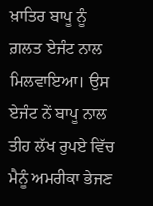ਖ਼ਾਤਿਰ ਬਾਪੂ ਨੂੰ ਗ਼ਲਤ ਏਜੰਟ ਨਾਲ ਮਿਲਵਾਇਆ। ਉਸ ਏਜੰਟ ਨੇਂ ਬਾਪੂ ਨਾਲ ਤੀਹ ਲੱਖ ਰੁਪਏ ਵਿੱਚ ਮੈਨੂੰ ਅਮਰੀਕਾ ਭੇਜਣ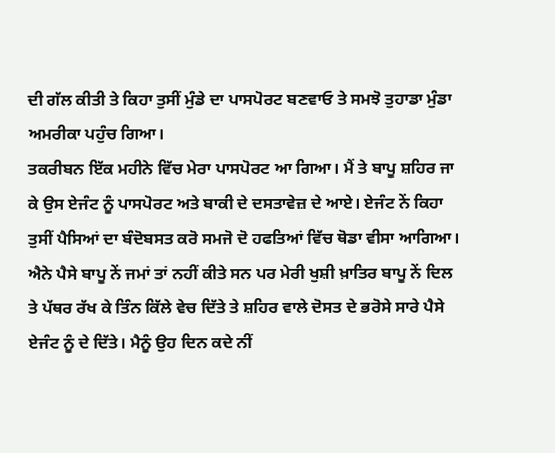ਦੀ ਗੱਲ ਕੀਤੀ ਤੇ ਕਿਹਾ ਤੁਸੀਂ ਮੁੰਡੇ ਦਾ ਪਾਸਪੋਰਟ ਬਣਵਾਓ ਤੇ ਸਮਝੋ ਤੁਹਾਡਾ ਮੁੰਡਾ ਅਮਰੀਕਾ ਪਹੁੰਚ ਗਿਆ।
ਤਕਰੀਬਨ ਇੱਕ ਮਹੀਨੇ ਵਿੱਚ ਮੇਰਾ ਪਾਸਪੋਰਟ ਆ ਗਿਆ। ਮੈਂ ਤੇ ਬਾਪੂ ਸ਼ਹਿਰ ਜਾ ਕੇ ਉਸ ਏਜੰਟ ਨੂੰ ਪਾਸਪੋਰਟ ਅਤੇ ਬਾਕੀ ਦੇ ਦਸਤਾਵੇਜ਼ ਦੇ ਆਏ। ਏਜੰਟ ਨੇਂ ਕਿਹਾ ਤੁਸੀਂ ਪੈਸਿਆਂ ਦਾ ਬੰਦੋਬਸਤ ਕਰੋ ਸਮਜੋ ਦੋ ਹਫਤਿਆਂ ਵਿੱਚ ਥੋਡਾ ਵੀਸਾ ਆਗਿਆ। ਐਨੇ ਪੈਸੇ ਬਾਪੂ ਨੇਂ ਜਮਾਂ ਤਾਂ ਨਹੀਂ ਕੀਤੇ ਸਨ ਪਰ ਮੇਰੀ ਖੁਸ਼ੀ ਖ਼ਾਤਿਰ ਬਾਪੂ ਨੇਂ ਦਿਲ ਤੇ ਪੱਥਰ ਰੱਖ ਕੇ ਤਿੰਨ ਕਿੱਲੇ ਵੇਚ ਦਿੱਤੇ ਤੇ ਸ਼ਹਿਰ ਵਾਲੇ ਦੋਸਤ ਦੇ ਭਰੋਸੇ ਸਾਰੇ ਪੈਸੇ ਏਜੰਟ ਨੂੰ ਦੇ ਦਿੱਤੇ। ਮੈਨੂੰ ਉਹ ਦਿਨ ਕਦੇ ਨੀਂ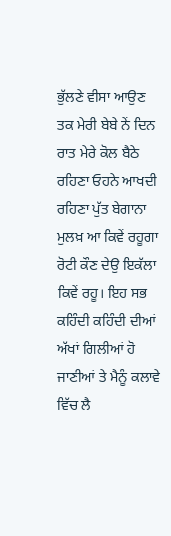ਭੁੱਲਣੇ ਵੀਸਾ ਆਉਣ ਤਕ ਮੇਰੀ ਬੇਬੇ ਨੇਂ ਦਿਨ ਰਾਤ ਮੇਰੇ ਕੋਲ ਬੈਠੇ ਰਹਿਣਾ ਓਹਨੇ ਆਖਦੀ ਰਹਿਣਾ ਪੁੱਤ ਬੇਗਾਨਾ ਮੁਲਖ਼ ਆ ਕਿਵੇਂ ਰਹੂਗਾ ਰੋਟੀ ਕੌਣ ਦੇਉ ਇਕੱਲਾ ਕਿਵੇਂ ਰਹੂ। ਇਹ ਸਭ ਕਹਿੰਦੀ ਕਹਿੰਦੀ ਦੀਆਂ ਅੱਖਾਂ ਗਿਲੀਆਂ ਹੋ ਜਾਣੀਆਂ ਤੇ ਮੈਨੂੰ ਕਲਾਵੇ ਵਿੱਚ ਲੈ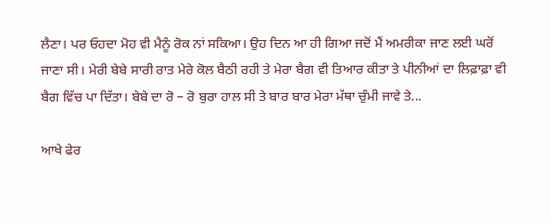ਲੈਣਾ। ਪਰ ਓਹਦਾ ਮੋਹ ਵੀ ਮੈਨੂੰ ਰੋਕ ਨਾਂ ਸਕਿਆ। ਉਹ ਦਿਨ ਆ ਹੀ ਗਿਆ ਜਦੋਂ ਮੈਂ ਅਮਰੀਕਾ ਜਾਣ ਲਈ ਘਰੋਂ ਜਾਣਾ ਸੀ। ਮੇਰੀ ਬੇਬੇ ਸਾਰੀ ਰਾਤ ਮੇਰੇ ਕੋਲ ਬੈਠੀ ਰਹੀ ਤੇ ਮੇਰਾ ਬੈਗ ਵੀ ਤਿਆਰ ਕੀਤਾ ਤੇ ਪੀਨੀਆਂ ਦਾ ਲਿਫ਼ਾਫ਼ਾ ਵੀ ਬੈਗ ਵਿੱਚ ਪਾ ਦਿੱਤਾ। ਬੇਬੇ ਦਾ ਰੋ – ਰੋ ਬੁਰਾ ਹਾਲ ਸੀ ਤੇ ਬਾਰ ਬਾਰ ਮੇਰਾ ਮੱਥਾ ਚੁੰਮੀ ਜਾਵੇ ਤੇ...

ਆਖੇ ਫੇਰ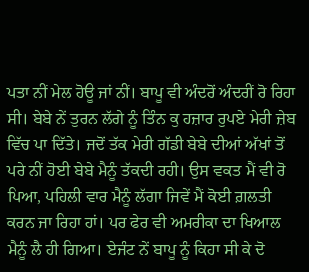ਪਤਾ ਨੀਂ ਮੇਲ ਹੋਊ ਜਾਂ ਨੀਂ। ਬਾਪੂ ਵੀ ਅੰਦਰੋਂ ਅੰਦਰੀਂ ਰੋ ਰਿਹਾ ਸੀ। ਬੇਬੇ ਨੇਂ ਤੁਰਨ ਲੱਗੇ ਨੂੰ ਤਿੰਨ ਕੁ ਹਜ਼ਾਰ ਰੁਪਏ ਮੇਰੀ ਜ਼ੇਬ ਵਿੱਚ ਪਾ ਦਿੱਤੇ। ਜਦੋਂ ਤੱਕ ਮੇਰੀ ਗੱਡੀ ਬੇਬੇ ਦੀਆਂ ਅੱਖਾਂ ਤੋਂ ਪਰੇ ਨੀਂ ਹੋਈ ਬੇਬੇ ਮੈਨੂੰ ਤੱਕਦੀ ਰਹੀ। ਉਸ ਵਕਤ ਮੈਂ ਵੀ ਰੋ ਪਿਆ, ਪਹਿਲੀ ਵਾਰ ਮੈਨੂੰ ਲੱਗਾ ਜਿਵੇਂ ਮੈਂ ਕੋਈ ਗ਼ਲਤੀ ਕਰਨ ਜਾ ਰਿਹਾ ਹਾਂ। ਪਰ ਫੇਰ ਵੀ ਅਮਰੀਕਾ ਦਾ ਖਿਆਲ ਮੈਨੂੰ ਲੈ ਹੀ ਗਿਆ। ਏਜੰਟ ਨੇਂ ਬਾਪੂ ਨੂੰ ਕਿਹਾ ਸੀ ਕੇ ਦੋ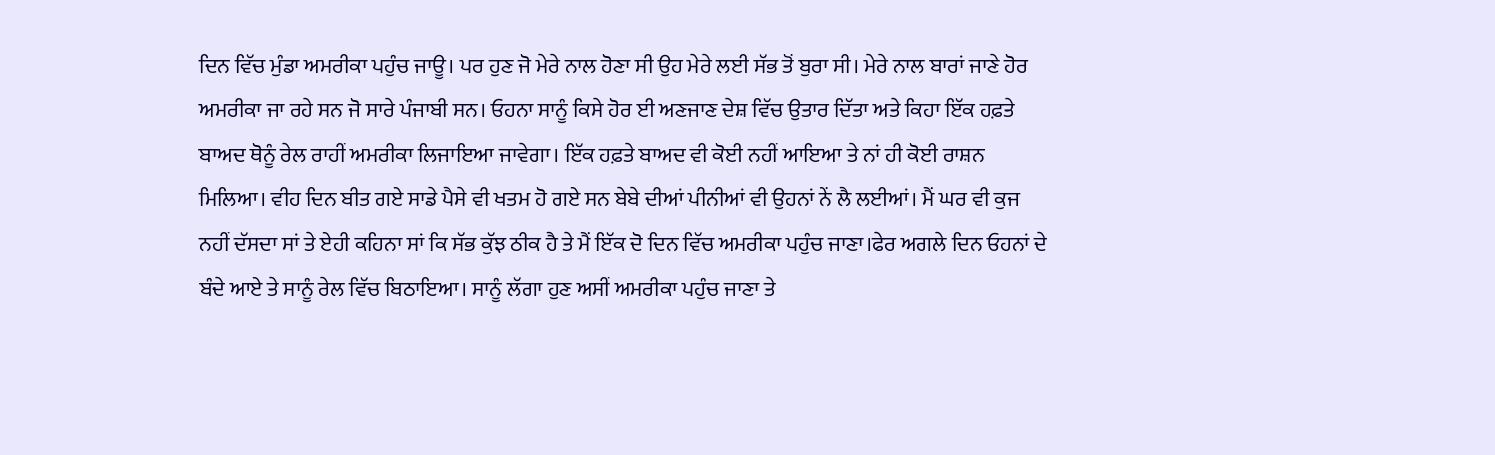ਦਿਨ ਵਿੱਚ ਮੁੰਡਾ ਅਮਰੀਕਾ ਪਹੁੰਚ ਜਾਊ। ਪਰ ਹੁਣ ਜੋ ਮੇਰੇ ਨਾਲ ਹੋਣਾ ਸੀ ਉਹ ਮੇਰੇ ਲਈ ਸੱਭ ਤੋਂ ਬੁਰਾ ਸੀ। ਮੇਰੇ ਨਾਲ ਬਾਰਾਂ ਜਾਣੇ ਹੋਰ ਅਮਰੀਕਾ ਜਾ ਰਹੇ ਸਨ ਜੋ ਸਾਰੇ ਪੰਜਾਬੀ ਸਨ। ਓਹਨਾ ਸਾਨੂੰ ਕਿਸੇ ਹੋਰ ਈ ਅਣਜਾਣ ਦੇਸ਼ ਵਿੱਚ ਉਤਾਰ ਦਿੱਤਾ ਅਤੇ ਕਿਹਾ ਇੱਕ ਹਫ਼ਤੇ ਬਾਅਦ ਥੋਨੂੰ ਰੇਲ ਰਾਹੀਂ ਅਮਰੀਕਾ ਲਿਜਾਇਆ ਜਾਵੇਗਾ। ਇੱਕ ਹਫ਼ਤੇ ਬਾਅਦ ਵੀ ਕੋਈ ਨਹੀਂ ਆਇਆ ਤੇ ਨਾਂ ਹੀ ਕੋਈ ਰਾਸ਼ਨ ਮਿਲਿਆ। ਵੀਹ ਦਿਨ ਬੀਤ ਗਏ ਸਾਡੇ ਪੈਸੇ ਵੀ ਖਤਮ ਹੋ ਗਏ ਸਨ ਬੇਬੇ ਦੀਆਂ ਪੀਨੀਆਂ ਵੀ ਉਹਨਾਂ ਨੇਂ ਲੈ ਲਈਆਂ। ਮੈਂ ਘਰ ਵੀ ਕੁਜ ਨਹੀਂ ਦੱਸਦਾ ਸਾਂ ਤੇ ਏਹੀ ਕਹਿਨਾ ਸਾਂ ਕਿ ਸੱਭ ਕੁੱਝ ਠੀਕ ਹੈ ਤੇ ਮੈਂ ਇੱਕ ਦੋ ਦਿਨ ਵਿੱਚ ਅਮਰੀਕਾ ਪਹੁੰਚ ਜਾਣਾ।ਫੇਰ ਅਗਲੇ ਦਿਨ ਓਹਨਾਂ ਦੇ ਬੰਦੇ ਆਏ ਤੇ ਸਾਨੂੰ ਰੇਲ ਵਿੱਚ ਬਿਠਾਇਆ। ਸਾਨੂੰ ਲੱਗਾ ਹੁਣ ਅਸੀਂ ਅਮਰੀਕਾ ਪਹੁੰਚ ਜਾਣਾ ਤੇ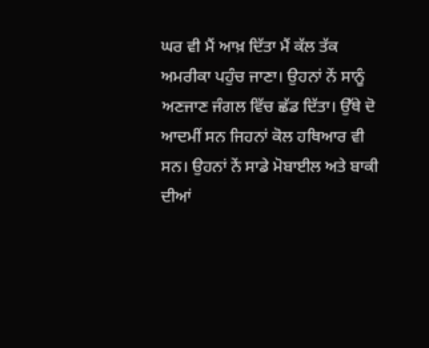ਘਰ ਵੀ ਮੈਂ ਆਖ਼ ਦਿੱਤਾ ਮੈਂ ਕੱਲ ਤੱਕ ਅਮਰੀਕਾ ਪਹੁੰਚ ਜਾਣਾ। ਉਹਨਾਂ ਨੇਂ ਸਾਨੂੰ ਅਣਜਾਣ ਜੰਗਲ ਵਿੱਚ ਛੱਡ ਦਿੱਤਾ। ਉੱਥੇ ਦੋ ਆਦਮੀਂ ਸਨ ਜਿਹਨਾਂ ਕੋਲ ਹਥਿਆਰ ਵੀ ਸਨ। ਉਹਨਾਂ ਨੇਂ ਸਾਡੇ ਮੋਬਾਈਲ ਅਤੇ ਬਾਕੀ ਦੀਆਂ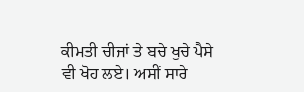ਕੀਮਤੀ ਚੀਜਾਂ ਤੇ ਬਚੇ ਖੁਚੇ ਪੈਸੇ ਵੀ ਖੋਹ ਲਏ। ਅਸੀਂ ਸਾਰੇ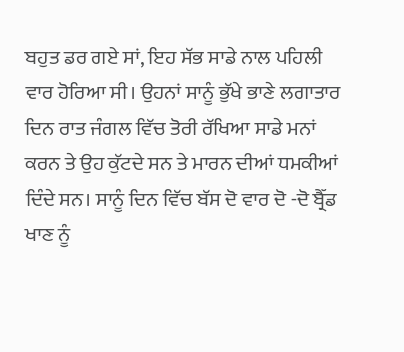ਬਹੁਤ ਡਰ ਗਏ ਸਾਂ, ਇਹ ਸੱਭ ਸਾਡੇ ਨਾਲ ਪਹਿਲੀ ਵਾਰ ਹੋਰਿਆ ਸੀ। ਉਹਨਾਂ ਸਾਨੂੰ ਭੁੱਖੇ ਭਾਣੇ ਲਗਾਤਾਰ ਦਿਨ ਰਾਤ ਜੰਗਲ ਵਿੱਚ ਤੋਰੀ ਰੱਖਿਆ ਸਾਡੇ ਮਨਾਂ ਕਰਨ ਤੇ ਉਹ ਕੁੱਟਦੇ ਸਨ ਤੇ ਮਾਰਨ ਦੀਆਂ ਧਮਕੀਆਂ ਦਿੰਦੇ ਸਨ। ਸਾਨੂੰ ਦਿਨ ਵਿੱਚ ਬੱਸ ਦੋ ਵਾਰ ਦੋ -ਦੋ ਬ੍ਰੈੱਡ ਖਾਣ ਨੂੰ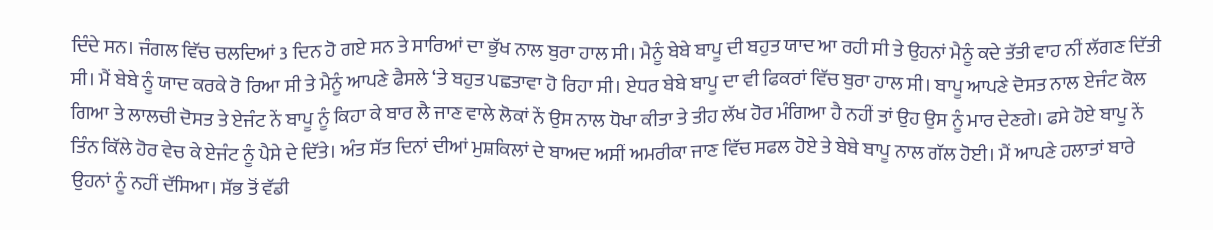ਦਿੰਦੇ ਸਨ। ਜੰਗਲ ਵਿੱਚ ਚਲਦਿਆਂ 3 ਦਿਨ ਹੋ ਗਏ ਸਨ ਤੇ ਸਾਰਿਆਂ ਦਾ ਭੁੱਖ ਨਾਲ ਬੁਰਾ ਹਾਲ ਸੀ। ਮੈਨੂੰ ਬੇਬੇ ਬਾਪੂ ਦੀ ਬਹੁਤ ਯਾਦ ਆ ਰਹੀ ਸੀ ਤੇ ਉਹਨਾਂ ਮੈਨੂੰ ਕਦੇ ਤੱਤੀ ਵਾਹ ਨੀਂ ਲੱਗਣ ਦਿੱਤੀ ਸੀ। ਮੈਂ ਬੇਬੇ ਨੂੰ ਯਾਦ ਕਰਕੇ ਰੋ ਰਿਆ ਸੀ ਤੇ ਮੈਨੂੰ ਆਪਣੇ ਫੈਸਲੇ ‘ਤੇ ਬਹੁਤ ਪਛਤਾਵਾ ਹੋ ਰਿਹਾ ਸੀ। ਏਧਰ ਬੇਬੇ ਬਾਪੂ ਦਾ ਵੀ ਫਿਕਰਾਂ ਵਿੱਚ ਬੁਰਾ ਹਾਲ ਸੀ। ਬਾਪੂ ਆਪਣੇ ਦੋਸਤ ਨਾਲ ਏਜੰਟ ਕੋਲ ਗਿਆ ਤੇ ਲਾਲਚੀ ਦੋਸਤ ਤੇ ਏਜੰਟ ਨੇਂ ਬਾਪੂ ਨੂੰ ਕਿਹਾ ਕੇ ਬਾਰ ਲੈ ਜਾਣ ਵਾਲੇ ਲੋਕਾਂ ਨੇਂ ਉਸ ਨਾਲ ਧੋਖਾ ਕੀਤਾ ਤੇ ਤੀਹ ਲੱਖ ਹੋਰ ਮੰਗਿਆ ਹੈ ਨਹੀਂ ਤਾਂ ਉਹ ਉਸ ਨੂੰ ਮਾਰ ਦੇਣਗੇ। ਫਸੇ ਹੋਏ ਬਾਪੂ ਨੇਂ ਤਿੰਨ ਕਿੱਲੇ ਹੋਰ ਵੇਚ ਕੇ ਏਜੰਟ ਨੂੰ ਪੈਸੇ ਦੇ ਦਿੱਤੇ। ਅੰਤ ਸੱਤ ਦਿਨਾਂ ਦੀਆਂ ਮੁਸ਼ਕਿਲਾਂ ਦੇ ਬਾਅਦ ਅਸੀਂ ਅਮਰੀਕਾ ਜਾਣ ਵਿੱਚ ਸਫਲ ਹੋਏ ਤੇ ਬੇਬੇ ਬਾਪੂ ਨਾਲ ਗੱਲ ਹੋਈ। ਮੈਂ ਆਪਣੇ ਹਲਾਤਾਂ ਬਾਰੇ ਉਹਨਾਂ ਨੂੰ ਨਹੀਂ ਦੱਸਿਆ। ਸੱਭ ਤੋਂ ਵੱਡੀ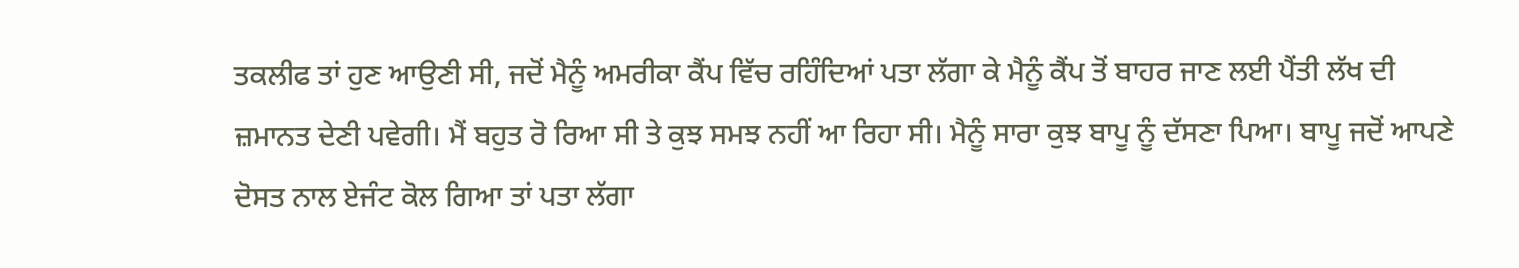ਤਕਲੀਫ ਤਾਂ ਹੁਣ ਆਉਣੀ ਸੀ, ਜਦੋਂ ਮੈਨੂੰ ਅਮਰੀਕਾ ਕੈਂਪ ਵਿੱਚ ਰਹਿੰਦਿਆਂ ਪਤਾ ਲੱਗਾ ਕੇ ਮੈਨੂੰ ਕੈਂਪ ਤੋਂ ਬਾਹਰ ਜਾਣ ਲਈ ਪੈਂਤੀ ਲੱਖ ਦੀ ਜ਼ਮਾਨਤ ਦੇਣੀ ਪਵੇਗੀ। ਮੈਂ ਬਹੁਤ ਰੋ ਰਿਆ ਸੀ ਤੇ ਕੁਝ ਸਮਝ ਨਹੀਂ ਆ ਰਿਹਾ ਸੀ। ਮੈਨੂੰ ਸਾਰਾ ਕੁਝ ਬਾਪੂ ਨੂੰ ਦੱਸਣਾ ਪਿਆ। ਬਾਪੂ ਜਦੋਂ ਆਪਣੇ ਦੋਸਤ ਨਾਲ ਏਜੰਟ ਕੋਲ ਗਿਆ ਤਾਂ ਪਤਾ ਲੱਗਾ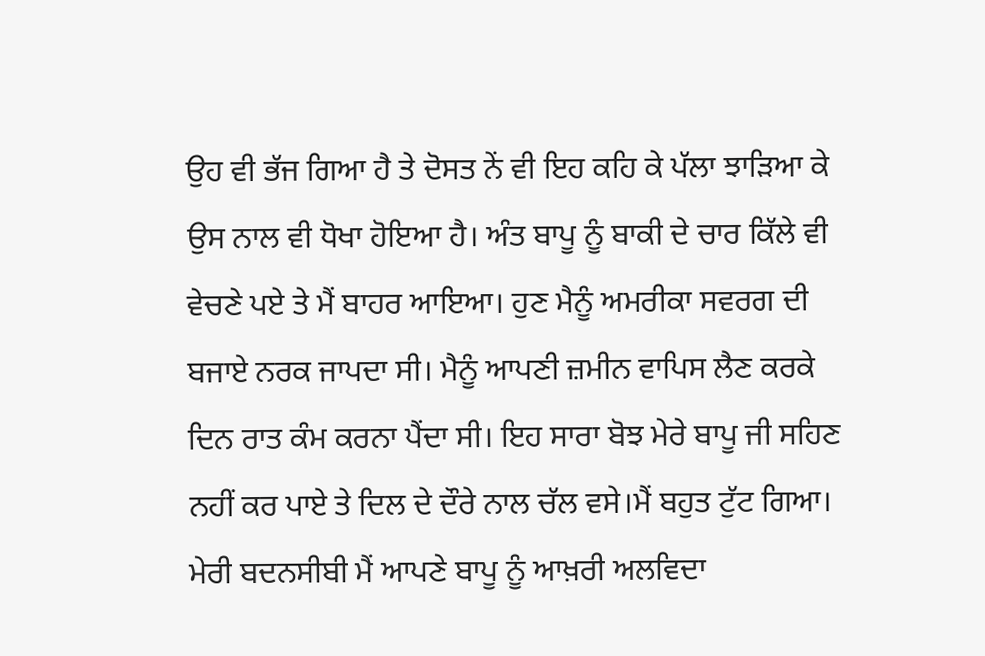ਉਹ ਵੀ ਭੱਜ ਗਿਆ ਹੈ ਤੇ ਦੋਸਤ ਨੇਂ ਵੀ ਇਹ ਕਹਿ ਕੇ ਪੱਲਾ ਝਾੜਿਆ ਕੇ ਉਸ ਨਾਲ ਵੀ ਧੋਖਾ ਹੋਇਆ ਹੈ। ਅੰਤ ਬਾਪੂ ਨੂੰ ਬਾਕੀ ਦੇ ਚਾਰ ਕਿੱਲੇ ਵੀ ਵੇਚਣੇ ਪਏ ਤੇ ਮੈਂ ਬਾਹਰ ਆਇਆ। ਹੁਣ ਮੈਨੂੰ ਅਮਰੀਕਾ ਸਵਰਗ ਦੀ ਬਜਾਏ ਨਰਕ ਜਾਪਦਾ ਸੀ। ਮੈਨੂੰ ਆਪਣੀ ਜ਼ਮੀਨ ਵਾਪਿਸ ਲੈਣ ਕਰਕੇ ਦਿਨ ਰਾਤ ਕੰਮ ਕਰਨਾ ਪੈਂਦਾ ਸੀ। ਇਹ ਸਾਰਾ ਬੋਝ ਮੇਰੇ ਬਾਪੂ ਜੀ ਸਹਿਣ ਨਹੀਂ ਕਰ ਪਾਏ ਤੇ ਦਿਲ ਦੇ ਦੌਰੇ ਨਾਲ ਚੱਲ ਵਸੇ।ਮੈਂ ਬਹੁਤ ਟੁੱਟ ਗਿਆ। ਮੇਰੀ ਬਦਨਸੀਬੀ ਮੈਂ ਆਪਣੇ ਬਾਪੂ ਨੂੰ ਆਖ਼ਰੀ ਅਲਵਿਦਾ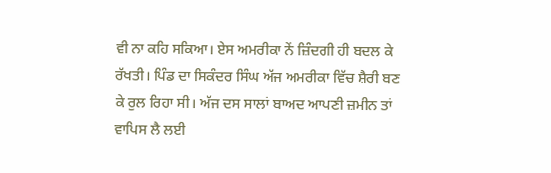ਵੀ ਨਾ ਕਹਿ ਸਕਿਆ। ਏਸ ਅਮਰੀਕਾ ਨੇਂ ਜ਼ਿੰਦਗੀ ਹੀ ਬਦਲ ਕੇ ਰੱਖਤੀ। ਪਿੰਡ ਦਾ ਸਿਕੰਦਰ ਸਿੰਘ ਅੱਜ ਅਮਰੀਕਾ ਵਿੱਚ ਸ਼ੈਰੀ ਬਣ ਕੇ ਰੁਲ ਰਿਹਾ ਸੀ। ਅੱਜ ਦਸ ਸਾਲਾਂ ਬਾਅਦ ਆਪਣੀ ਜ਼ਮੀਨ ਤਾਂ ਵਾਪਿਸ ਲੈ ਲਈ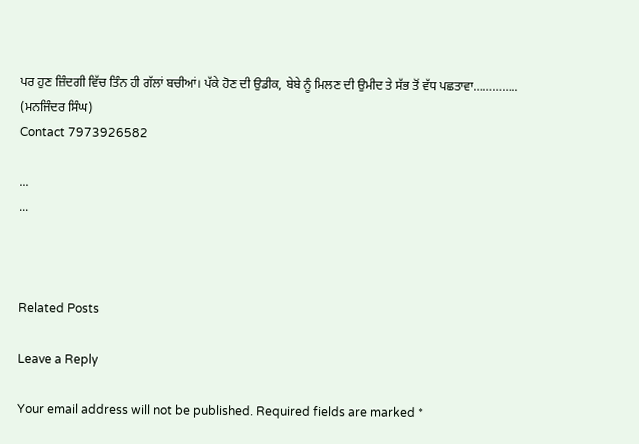ਪਰ ਹੁਣ ਜ਼ਿੰਦਗੀ ਵਿੱਚ ਤਿੰਨ ਹੀ ਗੱਲਾਂ ਬਚੀਆਂ। ਪੱਕੇ ਹੋਣ ਦੀ ਉਡੀਕ, ਬੇਬੇ ਨੂੰ ਮਿਲਣ ਦੀ ਉਮੀਦ ਤੇ ਸੱਭ ਤੋਂ ਵੱਧ ਪਛਤਾਵਾ…………..
(ਮਨਜਿੰਦਰ ਸਿੰਘ)
Contact 7973926582

...
...



Related Posts

Leave a Reply

Your email address will not be published. Required fields are marked *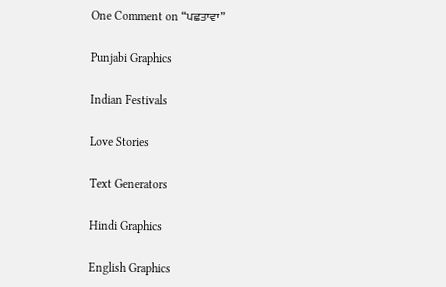One Comment on “ਪਛਤਾਵਾ”

Punjabi Graphics

Indian Festivals

Love Stories

Text Generators

Hindi Graphics

English Graphics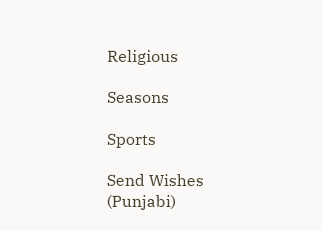Religious

Seasons

Sports

Send Wishes (Punjabi)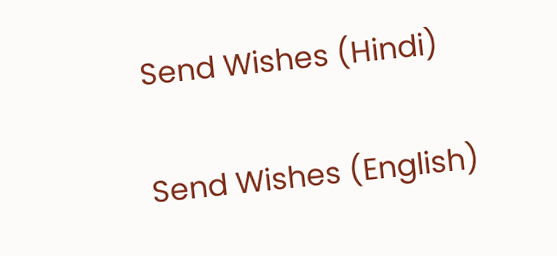Send Wishes (Hindi)

Send Wishes (English)